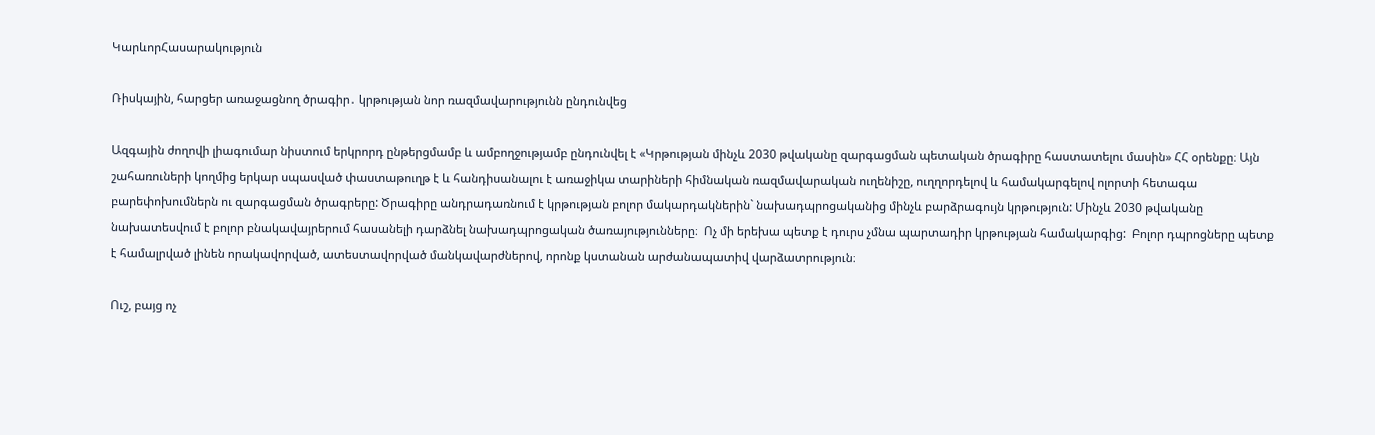ԿարևորՀասարակություն

Ռիսկային, հարցեր առաջացնող ծրագիր․ կրթության նոր ռազմավարությունն ընդունվեց

Ազգային ժողովի լիագումար նիստում երկրորդ ընթերցմամբ և ամբողջությամբ ընդունվել է «Կրթության մինչև 2030 թվականը զարգացման պետական ծրագիրը հաստատելու մասին» ՀՀ օրենքը։ Այն շահառուների կողմից երկար սպասված փաստաթուղթ է և հանդիսանալու է առաջիկա տարիների հիմնական ռազմավարական ուղենիշը, ուղղորդելով և համակարգելով ոլորտի հետագա բարեփոխումներն ու զարգացման ծրագրերը: Ծրագիրը անդրադառնում է կրթության բոլոր մակարդակներին` նախադպրոցականից մինչև բարձրագույն կրթություն: Մինչև 2030 թվականը նախատեսվում է բոլոր բնակավայրերում հասանելի դարձնել նախադպրոցական ծառայությունները։  Ոչ մի երեխա պետք է դուրս չմնա պարտադիր կրթության համակարգից:  Բոլոր դպրոցները պետք է համալրված լինեն որակավորված, ատեստավորված մանկավարժներով, որոնք կստանան արժանապատիվ վարձատրություն։

Ուշ, բայց ոչ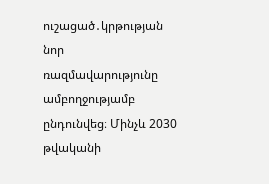ուշացած․կրթության նոր ռազմավարությունը ամբողջությամբ ընդունվեց։ Մինչև 2030 թվականի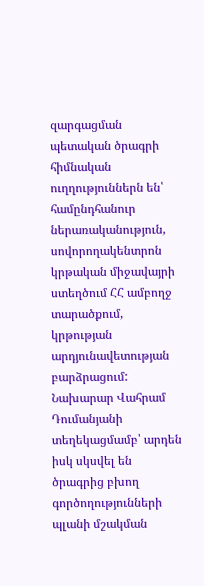զարգացման պետական ծրագրի հիմնական ուղղություններն են՝ համընդհանուր ներառականություն, սովորողակենտրոն կրթական միջավայրի ստեղծում ՀՀ ամբողջ տարածքում, կրթության արդյունավետության բարձրացում: Նախարար Վահրամ Դումանյանի տեղեկացմամբ՝ արդեն իսկ սկսվել են ծրագրից բխող գործողությունների պլանի մշակման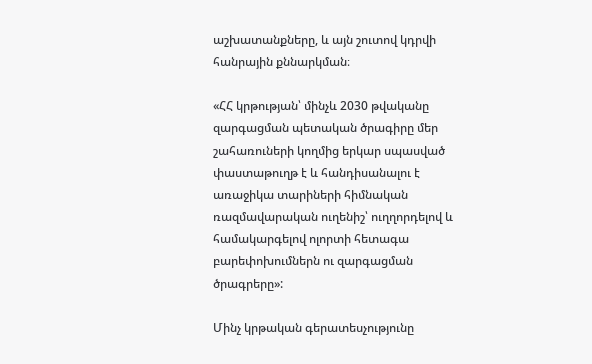աշխատանքները, և այն շուտով կդրվի հանրային քննարկման։

«ՀՀ կրթության՝ մինչև 2030 թվականը զարգացման պետական ծրագիրը մեր շահառուների կողմից երկար սպասված փաստաթուղթ է և հանդիսանալու է առաջիկա տարիների հիմնական ռազմավարական ուղենիշ՝ ուղղորդելով և համակարգելով ոլորտի հետագա բարեփոխումներն ու զարգացման ծրագրերը»:

Մինչ կրթական գերատեսչությունը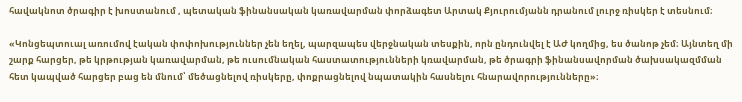հավակնոտ ծրագիր է խոստանում , պետական ֆինանսական կառավարման փորձագետ Արտակ Քյուրումյանն դրանում լուրջ ռիսկեր է տեսնում։

«Կոնցեպտուալ առումով էական փոփոխություններ չեն եղել, պարզապես վերջնական տեսքին, որն ընդունվել է ԱԺ կողմից, ես ծանոթ չեմ։ Այնտեղ մի շարք հարցեր, թե կրթության կառավարման, թե ուսումնական հաստատությունների կռավարման, թե ծրագրի ֆինանսավորման ծախսակազմման հետ կապված հարցեր բաց են մնում՝ մեծացնելով ռիսկերը, փոքրացնելով նպատակին հասնելու հնարավորությունները»։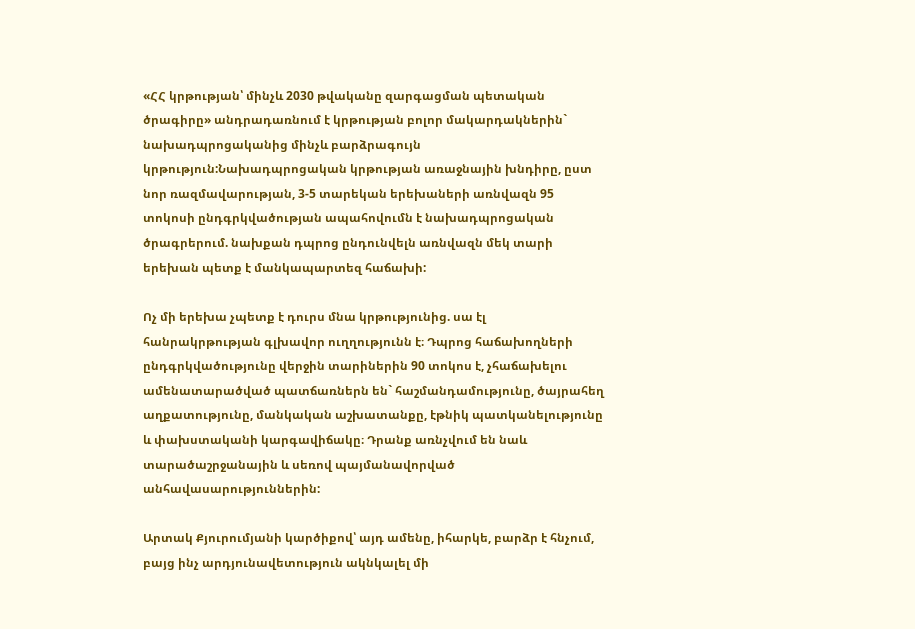«ՀՀ կրթության՝ մինչև 2030 թվականը զարգացման պետական ծրագիրը» անդրադառնում է կրթության բոլոր մակարդակներին` նախադպրոցականից մինչև բարձրագույն կրթություն:Նախադպրոցական կրթության առաջնային խնդիրը, ըստ նոր ռազմավարության, 3-5 տարեկան երեխաների առնվազն 95 տոկոսի ընդգրկվածության ապահովումն է նախադպրոցական ծրագրերում. նախքան դպրոց ընդունվելն առնվազն մեկ տարի երեխան պետք է մանկապարտեզ հաճախի:

Ոչ մի երեխա չպետք է դուրս մնա կրթությունից. սա էլ հանրակրթության գլխավոր ուղղությունն է։ Դպրոց հաճախողների ընդգրկվածությունը վերջին տարիներին 90 տոկոս է, չհաճախելու ամենատարածված պատճառներն են` հաշմանդամությունը, ծայրահեղ աղքատությունը, մանկական աշխատանքը, էթնիկ պատկանելությունը և փախստականի կարգավիճակը։ Դրանք առնչվում են նաև տարածաշրջանային և սեռով պայմանավորված անհավասարություններին:

Արտակ Քյուրումյանի կարծիքով՝ այդ ամենը, իհարկե, բարձր է հնչում, բայց ինչ արդյունավետություն ակնկալել մի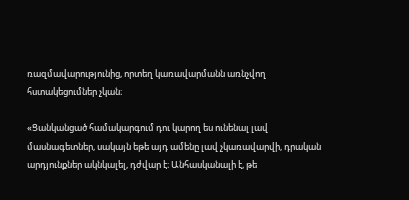ռազմավարությունից, որտեղ կառավարմանն առնչվող հստակեցումներ չկան։

«Ցանկանցած համակարգում դու կարող ես ունենալ լավ մասնագետներ, սակայն եթե այդ ամենը լավ չկառավարվի, դրական արդյունքներ ակնկալել, դժվար է։ Անհասկանալի է, թե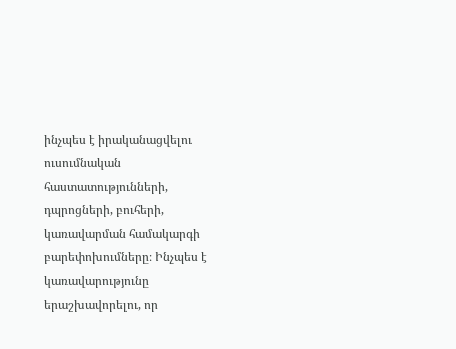ինչպես է իրականացվելու ուսումնական հաստատությունների, դպրոցների, բուհերի, կառավարման համակարգի բարեփոխումները։ Ինչպես է կառավարությունը երաշխավորելու, որ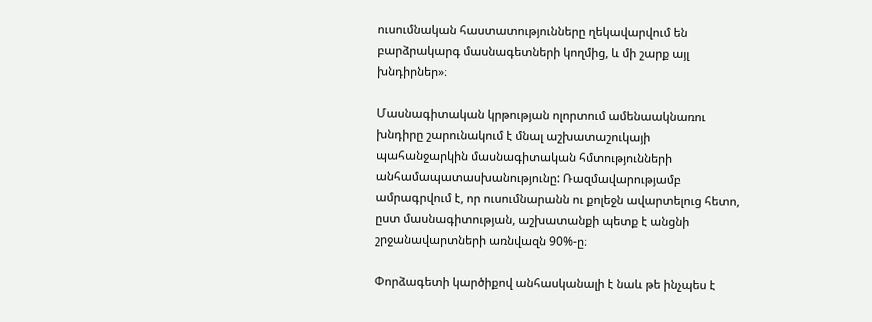ուսումնական հաստատությունները ղեկավարվում են բարձրակարգ մասնագետների կողմից, և մի շարք այլ խնդիրներ»։

Մասնագիտական կրթության ոլորտում ամենաակնառու  խնդիրը շարունակում է մնալ աշխատաշուկայի պահանջարկին մասնագիտական հմտությունների անհամապատասխանությունը: Ռազմավարությամբ ամրագրվում է, որ ուսումնարանն ու քոլեջն ավարտելուց հետո, ըստ մասնագիտության, աշխատանքի պետք է անցնի շրջանավարտների առնվազն 90%-ը։

Փորձագետի կարծիքով անհասկանալի է նաև թե ինչպես է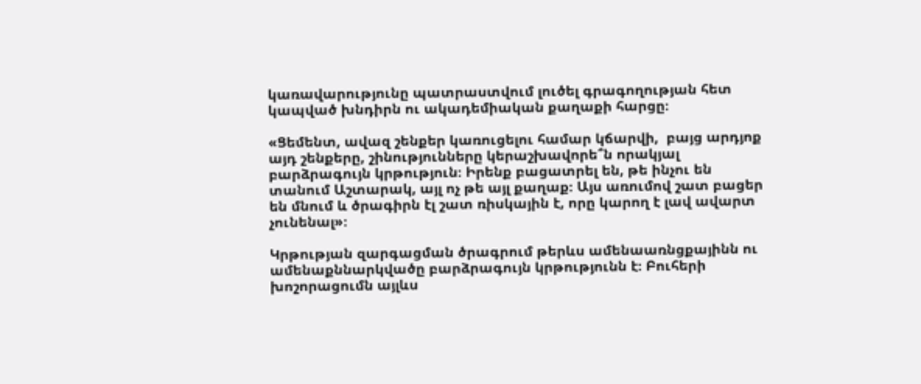կառավարությունը պատրաստվում լուծել գրագողության հետ կապված խնդիրն ու ակադեմիական քաղաքի հարցը։

«Ցեմենտ, ավազ շենքեր կառուցելու համար կճարվի,  բայց արդյոք այդ շենքերը, շինությունները կերաշխավորե՞ն որակյալ բարձրագույն կրթություն։ Իրենք բացատրել են, թե ինչու են տանում Աշտարակ, այլ ոչ թե այլ քաղաք։ Այս առումով շատ բացեր են մնում և ծրագիրն էլ շատ ռիսկային է, որը կարող է լավ ավարտ չունենալ»։

Կրթության զարգացման ծրագրում թերևս ամենաառնցքայինն ու ամենաքննարկվածը բարձրագույն կրթությունն է։ Բուհերի խոշորացումն այլևս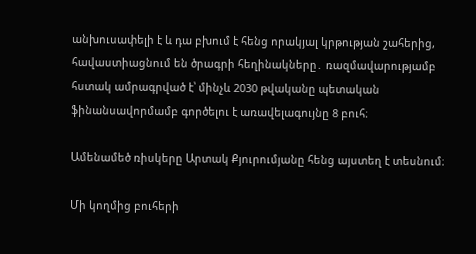անխուսափելի է և դա բխում է հենց որակյալ կրթության շահերից, հավաստիացնում են ծրագրի հեղինակները․ ռազմավարությամբ հստակ ամրագրված է՝ մինչև 2030 թվականը պետական ֆինանսավորմամբ գործելու է առավելագույնը 8 բուհ։

Ամենամեծ ռիսկերը Արտակ Քյուրումյանը հենց այստեղ է տեսնում։

Մի կողմից բուհերի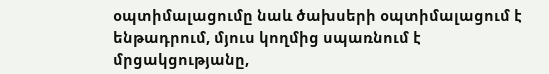օպտիմալացումը նաև ծախսերի օպտիմալացում է ենթադրում, մյուս կողմից սպառնում է մրցակցությանը,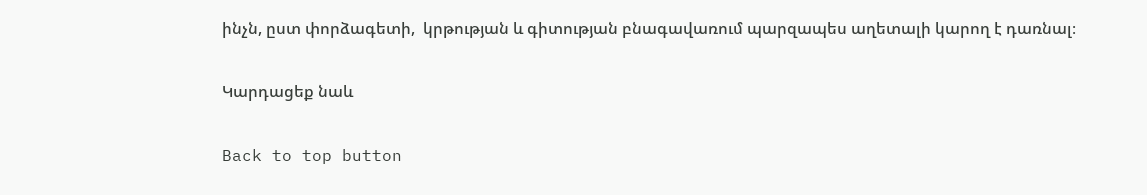ինչն, ըստ փորձագետի,  կրթության և գիտության բնագավառում պարզապես աղետալի կարող է դառնալ։

Կարդացեք նաև

Back to top button